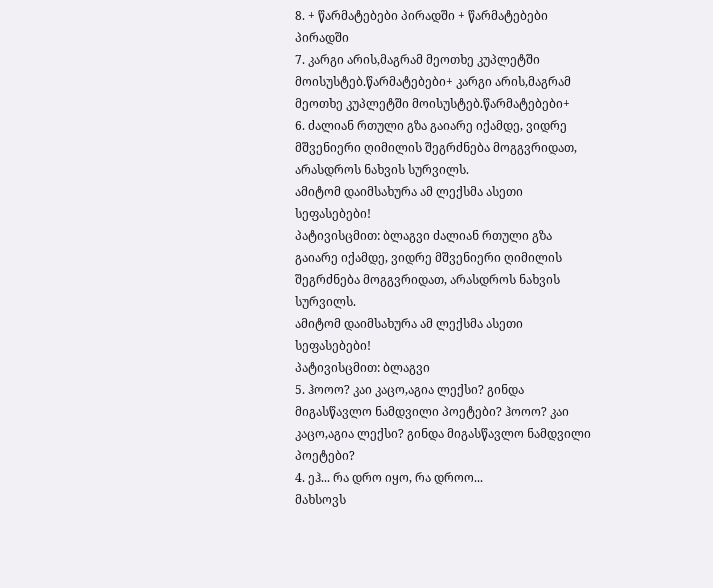8. + წარმატებები პირადში + წარმატებები პირადში
7. კარგი არის,მაგრამ მეოთხე კუპლეტში მოისუსტებ.წარმატებები+ კარგი არის,მაგრამ მეოთხე კუპლეტში მოისუსტებ.წარმატებები+
6. ძალიან რთული გზა გაიარე იქამდე, ვიდრე მშვენიერი ღიმილის შეგრძნება მოგგვრიდათ, არასდროს ნახვის სურვილს.
ამიტომ დაიმსახურა ამ ლექსმა ასეთი სეფასებები!
პატივისცმით: ბლაგვი ძალიან რთული გზა გაიარე იქამდე, ვიდრე მშვენიერი ღიმილის შეგრძნება მოგგვრიდათ, არასდროს ნახვის სურვილს.
ამიტომ დაიმსახურა ამ ლექსმა ასეთი სეფასებები!
პატივისცმით: ბლაგვი
5. ჰოოო? კაი კაცო,აგია ლექსი? გინდა მიგასწავლო ნამდვილი პოეტები? ჰოოო? კაი კაცო,აგია ლექსი? გინდა მიგასწავლო ნამდვილი პოეტები?
4. ეჰ... რა დრო იყო, რა დროო...
მახსოვს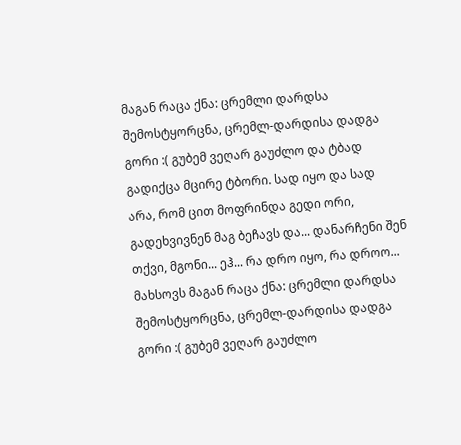მაგან რაცა ქნა: ცრემლი დარდსა შემოსტყორცნა, ცრემლ-დარდისა დადგა გორი :( გუბემ ვეღარ გაუძლო და ტბად გადიქცა მცირე ტბორი. სად იყო და სად არა, რომ ცით მოფრინდა გედი ორი, გადეხვივნენ მაგ ბეჩავს და... დანარჩენი შენ თქვი, მგონი... ეჰ... რა დრო იყო, რა დროო...
მახსოვს მაგან რაცა ქნა: ცრემლი დარდსა შემოსტყორცნა, ცრემლ-დარდისა დადგა გორი :( გუბემ ვეღარ გაუძლო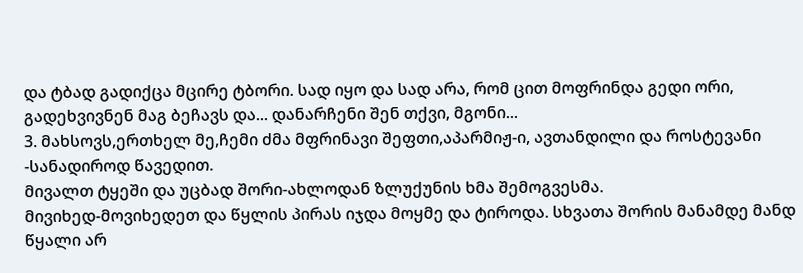და ტბად გადიქცა მცირე ტბორი. სად იყო და სად არა, რომ ცით მოფრინდა გედი ორი, გადეხვივნენ მაგ ბეჩავს და... დანარჩენი შენ თქვი, მგონი...
3. მახსოვს,ერთხელ მე,ჩემი ძმა მფრინავი შეფთი,აპარმიჟ-ი, ავთანდილი და როსტევანი -სანადიროდ წავედით.
მივალთ ტყეში და უცბად შორი-ახლოდან ზლუქუნის ხმა შემოგვესმა.
მივიხედ-მოვიხედეთ და წყლის პირას იჯდა მოყმე და ტიროდა. სხვათა შორის მანამდე მანდ წყალი არ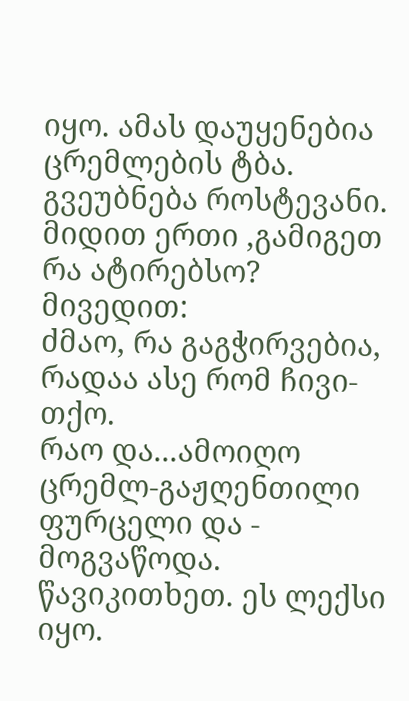იყო. ამას დაუყენებია ცრემლების ტბა.
გვეუბნება როსტევანი. მიდით ერთი ,გამიგეთ რა ატირებსო?
მივედით:
ძმაო, რა გაგჭირვებია, რადაა ასე რომ ჩივი-თქო.
რაო და...ამოიღო ცრემლ-გაჟღენთილი ფურცელი და - მოგვაწოდა. წავიკითხეთ. ეს ლექსი იყო.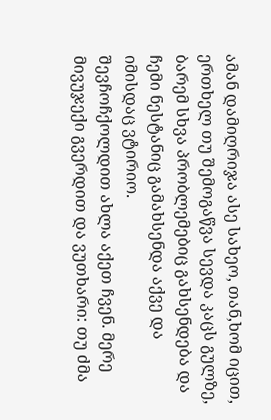ამან დამიღრიჯა ასე სახეო, თან,ხომ იცით, ერთხელ თუ შემოგაწვა სევდა კაცს გულზე, ბარემ სხვა პრობლემებიც გახსენდება და ჩემი ნესტანიც გამახსენდა აქვე და იმისდაც ვტირიო.
შევჩოჩქოლდით ახლა აქეთ ჩვენ. მერე მივუჯექი გვერდით და ვუთხარი: თუ ძმა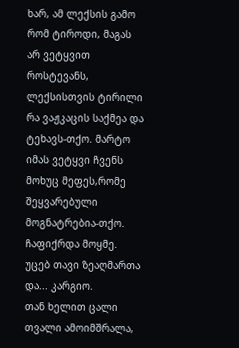ხარ, ამ ლექსის გამო რომ ტიროდი, მაგას არ ვეტყვით როსტევანს, ლექსისთვის ტირილი რა ვაჟკაცის საქმეა და ტეხავს-თქო. მარტო იმას ვეტყვი ჩვენს მოხუც მეფეს,რომე შეყვარებული მოგნატრებია-თქო.
ჩაფიქრდა მოყმე. უცებ თავი ზეაღმართა და... კარგიო.
თან ხელით ცალი თვალი ამოიმშრალა,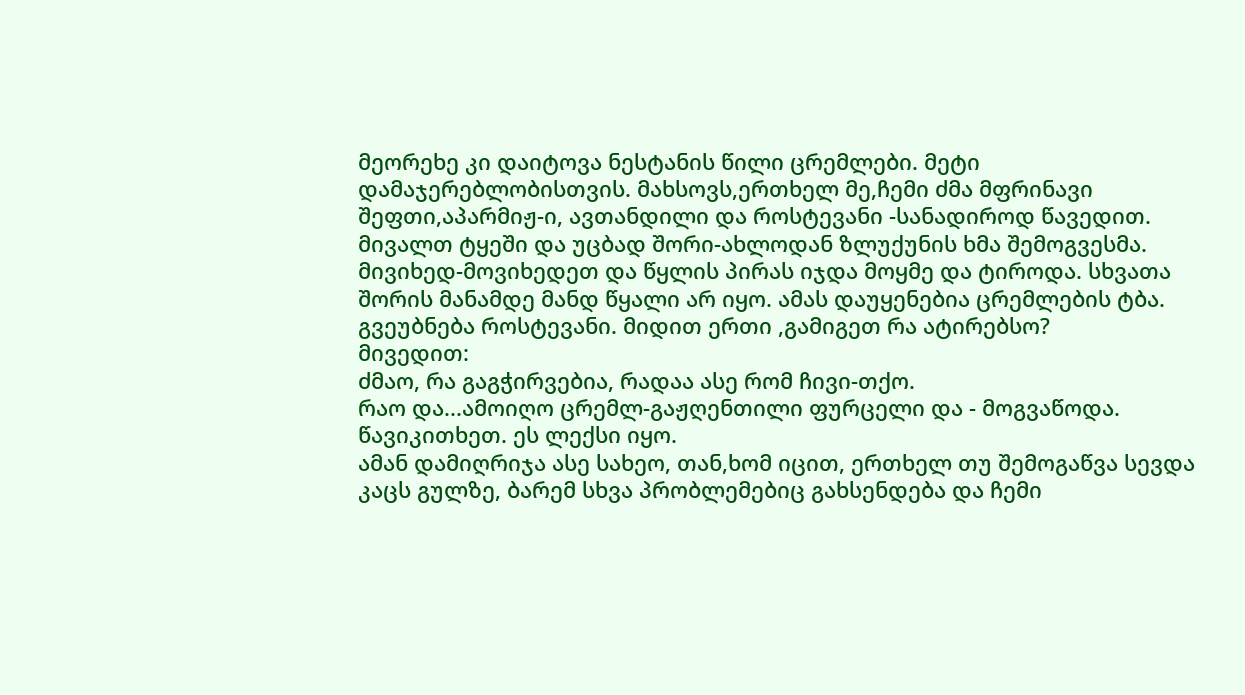მეორეხე კი დაიტოვა ნესტანის წილი ცრემლები. მეტი დამაჯერებლობისთვის. მახსოვს,ერთხელ მე,ჩემი ძმა მფრინავი შეფთი,აპარმიჟ-ი, ავთანდილი და როსტევანი -სანადიროდ წავედით.
მივალთ ტყეში და უცბად შორი-ახლოდან ზლუქუნის ხმა შემოგვესმა.
მივიხედ-მოვიხედეთ და წყლის პირას იჯდა მოყმე და ტიროდა. სხვათა შორის მანამდე მანდ წყალი არ იყო. ამას დაუყენებია ცრემლების ტბა.
გვეუბნება როსტევანი. მიდით ერთი ,გამიგეთ რა ატირებსო?
მივედით:
ძმაო, რა გაგჭირვებია, რადაა ასე რომ ჩივი-თქო.
რაო და...ამოიღო ცრემლ-გაჟღენთილი ფურცელი და - მოგვაწოდა. წავიკითხეთ. ეს ლექსი იყო.
ამან დამიღრიჯა ასე სახეო, თან,ხომ იცით, ერთხელ თუ შემოგაწვა სევდა კაცს გულზე, ბარემ სხვა პრობლემებიც გახსენდება და ჩემი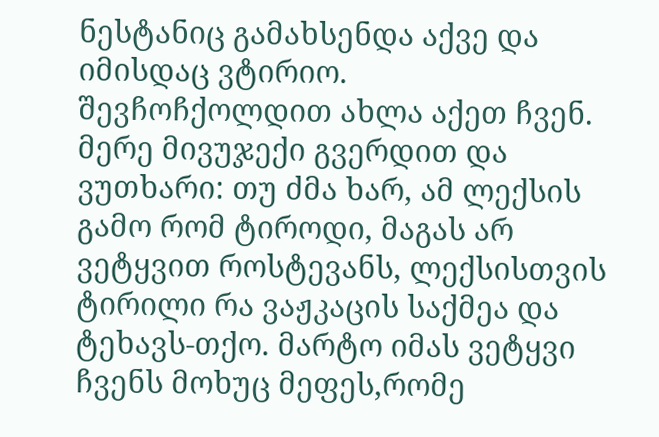ნესტანიც გამახსენდა აქვე და იმისდაც ვტირიო.
შევჩოჩქოლდით ახლა აქეთ ჩვენ. მერე მივუჯექი გვერდით და ვუთხარი: თუ ძმა ხარ, ამ ლექსის გამო რომ ტიროდი, მაგას არ ვეტყვით როსტევანს, ლექსისთვის ტირილი რა ვაჟკაცის საქმეა და ტეხავს-თქო. მარტო იმას ვეტყვი ჩვენს მოხუც მეფეს,რომე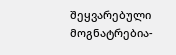შეყვარებული მოგნატრებია-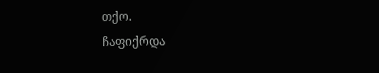თქო.
ჩაფიქრდა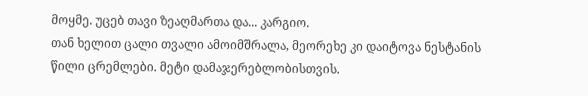მოყმე. უცებ თავი ზეაღმართა და... კარგიო.
თან ხელით ცალი თვალი ამოიმშრალა, მეორეხე კი დაიტოვა ნესტანის წილი ცრემლები. მეტი დამაჯერებლობისთვის.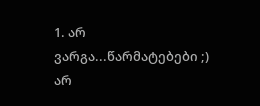1. არ ვარგა...წარმატებები ;) არ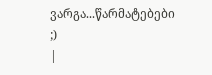ვარგა...წარმატებები ;)
|